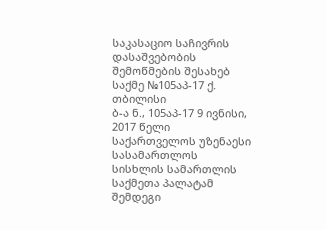საკასაციო საჩივრის დასაშვებობის
შემოწმების შესახებ
საქმე №105აპ-17 ქ. თბილისი
ბ-ა ნ., 105აპ-17 9 ივნისი, 2017 წელი
საქართველოს უზენაესი სასამართლოს სისხლის სამართლის საქმეთა პალატამ შემდეგი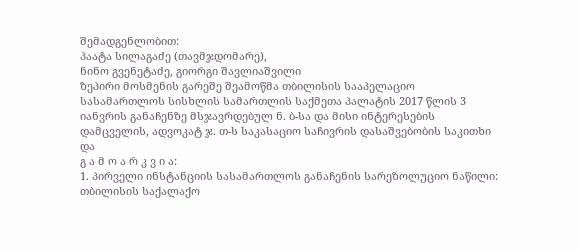შემადგენლობით:
პაატა სილაგაძე (თავმჯდომარე),
ნინო გვენეტაძე, გიორგი შავლიაშვილი
ზეპირი მოსმენის გარეშე შეამოწმა თბილისის სააპელაციო სასამართლოს სისხლის სამართლის საქმეთა პალატის 2017 წლის 3 იანვრის განაჩენზე მსჯავრდებულ ნ. ბ-სა და მისი ინტერესების დამცველის, ადვოკატ ჯ. თ-ს საკასაციო საჩივრის დასაშვებობის საკითხი და
გ ა მ ო ა რ კ ვ ი ა:
1. პირველი ინსტანციის სასამართლოს განაჩენის სარეზოლუციო ნაწილი:
თბილისის საქალაქო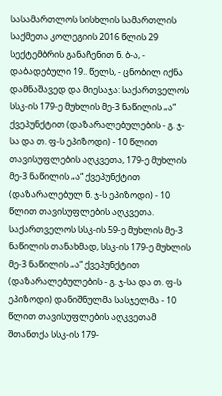სასამართლოს სისხლის სამართლის საქმეთა კოლეგიის 2016 წლის 29 სექტემბრის განაჩენით ნ. ბ-ა, - დაბადებული 19.. წელს, - ცნობილ იქნა დამნაშავედ და მიესაჯა: საქართველოს სსკ-ის 179-ე მუხლის მე-3 ნაწილის „ა“ ქვეპუნქტით (დაზარალებულების - გ. ჯ-სა და თ. ფ-ს ეპიზოდი) - 10 წლით თავისუფლების აღკვეთა, 179-ე მუხლის მე-3 ნაწილის „ა“ ქვეპუნქტით (დაზარალებულ ნ. ჯ-ს ეპიზოდი) - 10 წლით თავისუფლების აღკვეთა. საქართველოს სსკ-ის 59-ე მუხლის მე-3 ნაწილის თანახმად, სსკ-ის 179-ე მუხლის მე-3 ნაწილის „ა“ ქვეპუნქტით (დაზარალებულების - გ. ჯ-სა და თ. ფ-ს ეპიზოდი) დანიშნულმა სასჯელმა - 10 წლით თავისუფლების აღკვეთამ შთანთქა სსკ-ის 179-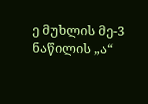ე მუხლის მე-3 ნაწილის „ა“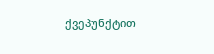ქვეპუნქტით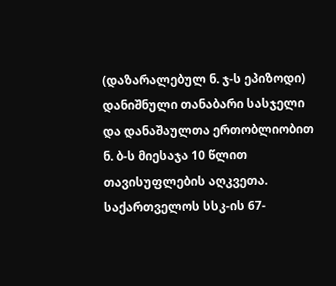(დაზარალებულ ნ. ჯ-ს ეპიზოდი) დანიშნული თანაბარი სასჯელი და დანაშაულთა ერთობლიობით ნ. ბ-ს მიესაჯა 10 წლით თავისუფლების აღკვეთა.
საქართველოს სსკ-ის 67-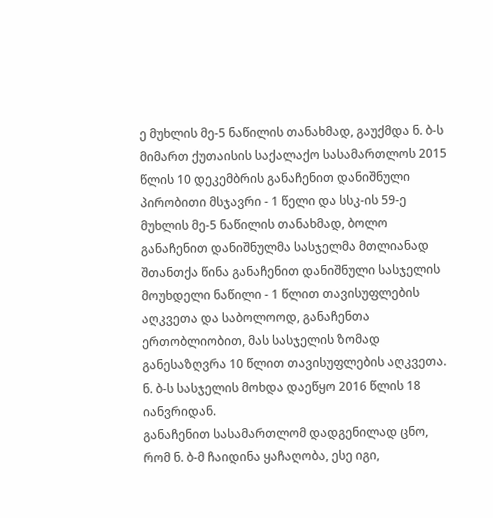ე მუხლის მე-5 ნაწილის თანახმად, გაუქმდა ნ. ბ-ს მიმართ ქუთაისის საქალაქო სასამართლოს 2015 წლის 10 დეკემბრის განაჩენით დანიშნული პირობითი მსჯავრი - 1 წელი და სსკ-ის 59-ე მუხლის მე-5 ნაწილის თანახმად, ბოლო განაჩენით დანიშნულმა სასჯელმა მთლიანად შთანთქა წინა განაჩენით დანიშნული სასჯელის მოუხდელი ნაწილი - 1 წლით თავისუფლების აღკვეთა და საბოლოოდ, განაჩენთა ერთობლიობით, მას სასჯელის ზომად განესაზღვრა 10 წლით თავისუფლების აღკვეთა. ნ. ბ-ს სასჯელის მოხდა დაეწყო 2016 წლის 18 იანვრიდან.
განაჩენით სასამართლომ დადგენილად ცნო, რომ ნ. ბ-მ ჩაიდინა ყაჩაღობა, ესე იგი,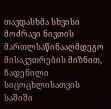თავდასხმა სხვისი მოძრავი ნივთის მართლსაწინააღმდეგო მისაკუთრების მიზნით, ჩადენილი სიცოცხლისათვის საშიში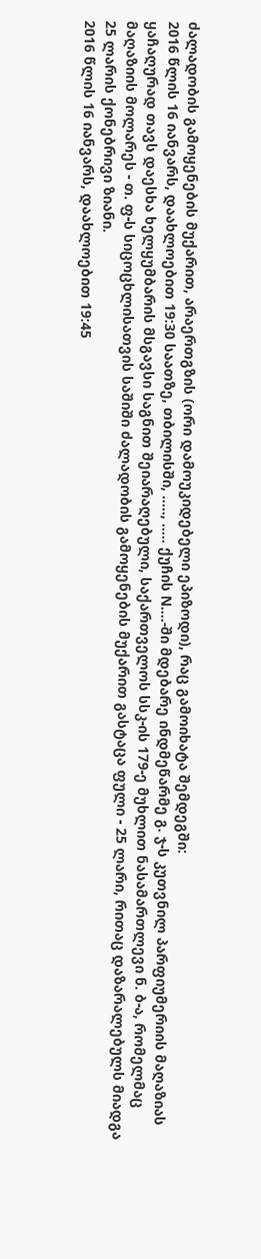ძალადობის გამოყენების მუქარით, არაერთგზის (ორი დამოუკიდებელი ეპიზოდი), რაც გამოიხატა შემდეგში:
2016 წლის 16 იანვარს, დაახლოებით 19:30 საათზე, თბილისში, ….., ….. ქუჩის N….-ში მდებარე ინდმეწარმე გ. ჯ-ს კუთვნილ პარფიუმერიის მაღაზიას ყაჩაღურად თავს დაესხა ხელყუმბარის მსგავსი საგნით შეიარაღებული, საქართველოს სსკ-ის 179-ე მუხლით ნასამართლევი ნ. ბ-ა, რომელმაც მაღაზიის მოლარეს - თ. ფ-ს სიცოცხლისათვის საშიში ძალადობის გამოყენების მუქარით გასტაცა ფული - 25 ლარი, რითაც დაზარალებულს მიადგა 25 ლარის ქონებრივი ზიანი.
2016 წლის 16 იანვარს, დაახლოებით 19:45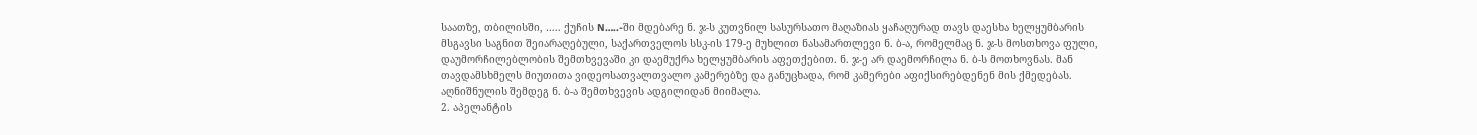საათზე, თბილისში, ….. ქუჩის N…..-ში მდებარე ნ. ჯ-ს კუთვნილ სასურსათო მაღაზიას ყაჩაღურად თავს დაესხა ხელყუმბარის მსგავსი საგნით შეიარაღებული, საქართველოს სსკ-ის 179-ე მუხლით ნასამართლევი ნ. ბ-ა, რომელმაც ნ. ჯ-ს მოსთხოვა ფული, დაუმორჩილებლობის შემთხვევაში კი დაემუქრა ხელყუმბარის აფეთქებით. ნ. ჯ-ე არ დაემორჩილა ნ. ბ-ს მოთხოვნას. მან თავდამსხმელს მიუთითა ვიდეოსათვალთვალო კამერებზე და განუცხადა, რომ კამერები აფიქსირებდენენ მის ქმედებას. აღნიშნულის შემდეგ ნ. ბ-ა შემთხვევის ადგილიდან მიიმალა.
2. აპელანტის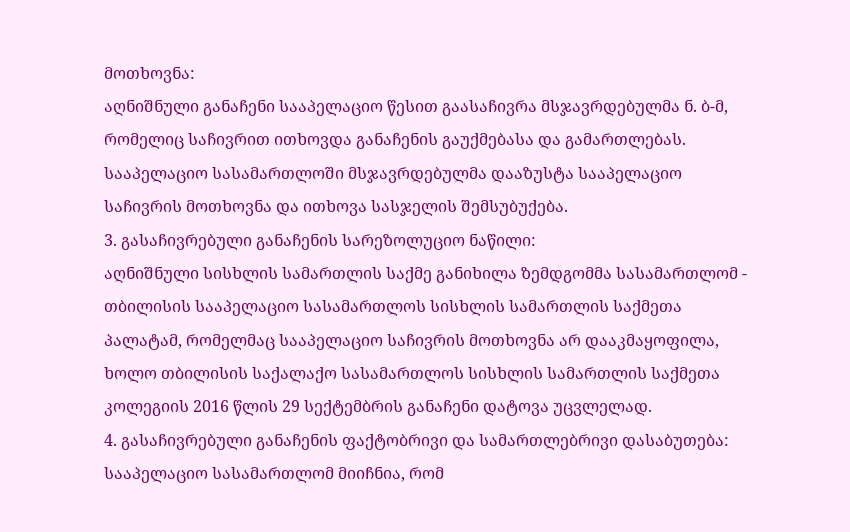მოთხოვნა:
აღნიშნული განაჩენი სააპელაციო წესით გაასაჩივრა მსჯავრდებულმა ნ. ბ-მ, რომელიც საჩივრით ითხოვდა განაჩენის გაუქმებასა და გამართლებას. სააპელაციო სასამართლოში მსჯავრდებულმა დააზუსტა სააპელაციო საჩივრის მოთხოვნა და ითხოვა სასჯელის შემსუბუქება.
3. გასაჩივრებული განაჩენის სარეზოლუციო ნაწილი:
აღნიშნული სისხლის სამართლის საქმე განიხილა ზემდგომმა სასამართლომ - თბილისის სააპელაციო სასამართლოს სისხლის სამართლის საქმეთა პალატამ, რომელმაც სააპელაციო საჩივრის მოთხოვნა არ დააკმაყოფილა, ხოლო თბილისის საქალაქო სასამართლოს სისხლის სამართლის საქმეთა კოლეგიის 2016 წლის 29 სექტემბრის განაჩენი დატოვა უცვლელად.
4. გასაჩივრებული განაჩენის ფაქტობრივი და სამართლებრივი დასაბუთება:
სააპელაციო სასამართლომ მიიჩნია, რომ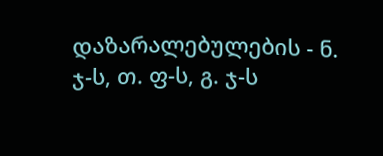დაზარალებულების - ნ. ჯ-ს, თ. ფ-ს, გ. ჯ-ს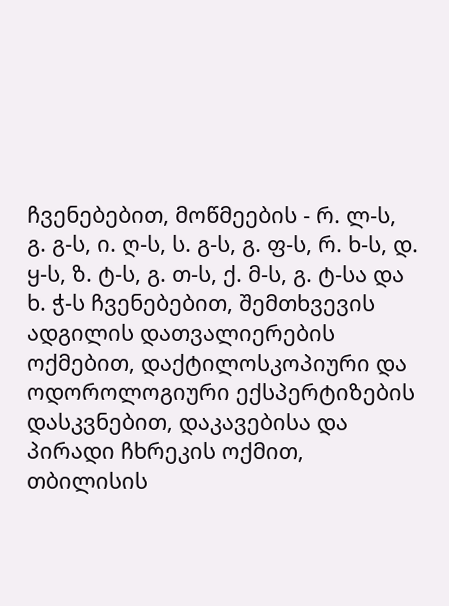ჩვენებებით, მოწმეების - რ. ლ-ს, გ. გ-ს, ი. ღ-ს, ს. გ-ს, გ. ფ-ს, რ. ხ-ს, დ. ყ-ს, ზ. ტ-ს, გ. თ-ს, ქ. მ-ს, გ. ტ-სა და ხ. ჭ-ს ჩვენებებით, შემთხვევის ადგილის დათვალიერების ოქმებით, დაქტილოსკოპიური და ოდოროლოგიური ექსპერტიზების დასკვნებით, დაკავებისა და პირადი ჩხრეკის ოქმით, თბილისის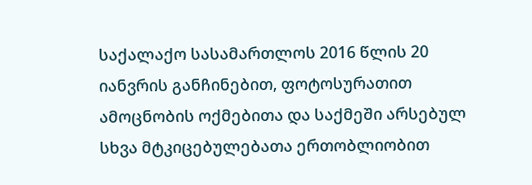საქალაქო სასამართლოს 2016 წლის 20 იანვრის განჩინებით, ფოტოსურათით ამოცნობის ოქმებითა და საქმეში არსებულ სხვა მტკიცებულებათა ერთობლიობით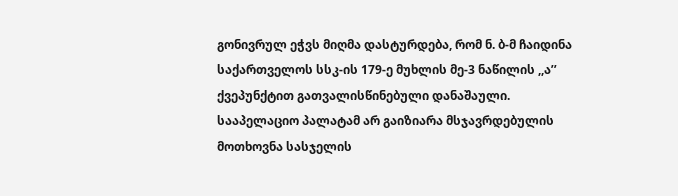გონივრულ ეჭვს მიღმა დასტურდება, რომ ნ. ბ-მ ჩაიდინა საქართველოს სსკ-ის 179-ე მუხლის მე-3 ნაწილის ,,ა’’ ქვეპუნქტით გათვალისწინებული დანაშაული.
სააპელაციო პალატამ არ გაიზიარა მსჯავრდებულის მოთხოვნა სასჯელის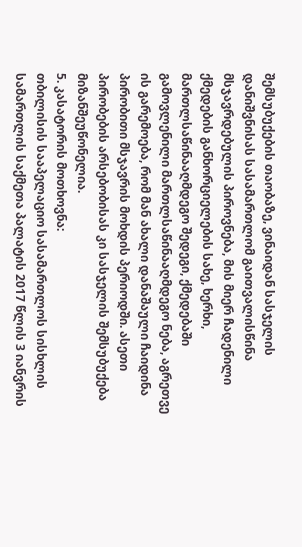შემსუბუქების თაობაზე, ვინაიდან სასჯელის დანიშვნისას სასამართლომ გაითვალისწინა მსჯავრდებულის პიროვნება, მის მიერ ჩადენილი ქმედების განხორციელების სახე, ხერხი, მართლსაწინააღმდეგო შედეგი, ქმედებაში გამოვლენილი მართლსაწინააღმდეგო ნება, აგრეთვე ის გარემოება, რომ მან ახალი დანაშაული ჩაიდინა პირობითი მსჯავრის მოხდის პერიოდში. ასეთი პირობების არსებობისას კი სასჯელის შემსუბუქება მიზანშეუწონელია.
5. კასატორის მოთხოვნა:
თბილისის სააპელაციო სასამართლოს სისხლის სამართლის საქმეთა პალატის 2017 წლის 3 იანვრის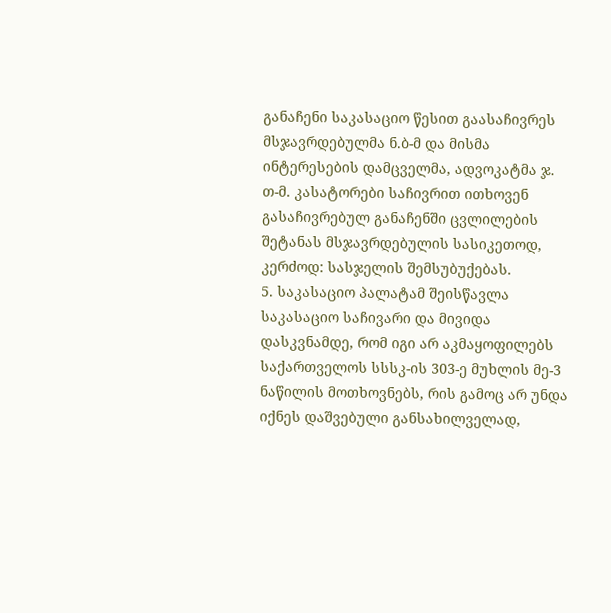განაჩენი საკასაციო წესით გაასაჩივრეს მსჯავრდებულმა ნ.ბ-მ და მისმა ინტერესების დამცველმა, ადვოკატმა ჯ. თ-მ. კასატორები საჩივრით ითხოვენ გასაჩივრებულ განაჩენში ცვლილების შეტანას მსჯავრდებულის სასიკეთოდ, კერძოდ: სასჯელის შემსუბუქებას.
5. საკასაციო პალატამ შეისწავლა საკასაციო საჩივარი და მივიდა დასკვნამდე, რომ იგი არ აკმაყოფილებს საქართველოს სსსკ-ის 303-ე მუხლის მე-3 ნაწილის მოთხოვნებს, რის გამოც არ უნდა იქნეს დაშვებული განსახილველად,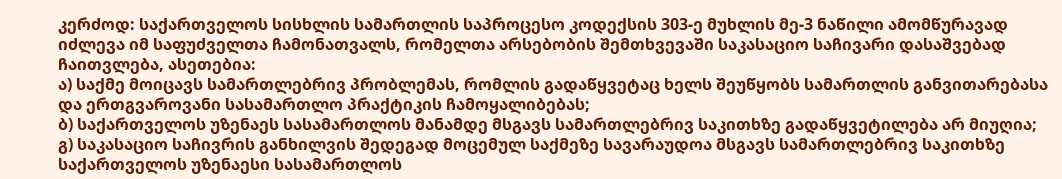კერძოდ: საქართველოს სისხლის სამართლის საპროცესო კოდექსის 303-ე მუხლის მე-3 ნაწილი ამომწურავად იძლევა იმ საფუძველთა ჩამონათვალს, რომელთა არსებობის შემთხვევაში საკასაციო საჩივარი დასაშვებად ჩაითვლება, ასეთებია:
ა) საქმე მოიცავს სამართლებრივ პრობლემას, რომლის გადაწყვეტაც ხელს შეუწყობს სამართლის განვითარებასა და ერთგვაროვანი სასამართლო პრაქტიკის ჩამოყალიბებას;
ბ) საქართველოს უზენაეს სასამართლოს მანამდე მსგავს სამართლებრივ საკითხზე გადაწყვეტილება არ მიუღია;
გ) საკასაციო საჩივრის განხილვის შედეგად მოცემულ საქმეზე სავარაუდოა მსგავს სამართლებრივ საკითხზე საქართველოს უზენაესი სასამართლოს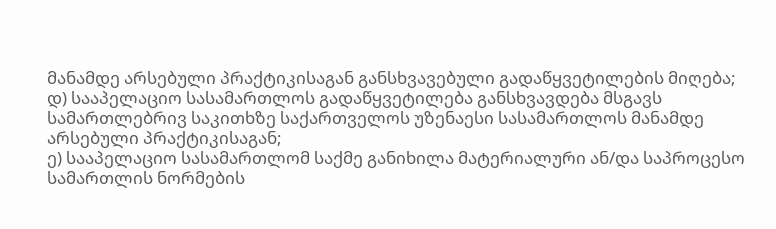მანამდე არსებული პრაქტიკისაგან განსხვავებული გადაწყვეტილების მიღება;
დ) სააპელაციო სასამართლოს გადაწყვეტილება განსხვავდება მსგავს სამართლებრივ საკითხზე საქართველოს უზენაესი სასამართლოს მანამდე არსებული პრაქტიკისაგან;
ე) სააპელაციო სასამართლომ საქმე განიხილა მატერიალური ან/და საპროცესო სამართლის ნორმების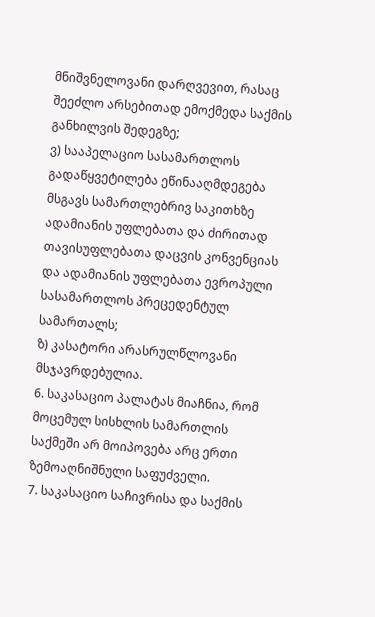მნიშვნელოვანი დარღვევით, რასაც შეეძლო არსებითად ემოქმედა საქმის განხილვის შედეგზე;
ვ) სააპელაციო სასამართლოს გადაწყვეტილება ეწინააღმდეგება მსგავს სამართლებრივ საკითხზე ადამიანის უფლებათა და ძირითად თავისუფლებათა დაცვის კონვენციას და ადამიანის უფლებათა ევროპული სასამართლოს პრეცედენტულ სამართალს;
ზ) კასატორი არასრულწლოვანი მსჯავრდებულია.
6. საკასაციო პალატას მიაჩნია, რომ მოცემულ სისხლის სამართლის საქმეში არ მოიპოვება არც ერთი ზემოაღნიშნული საფუძველი.
7. საკასაციო საჩივრისა და საქმის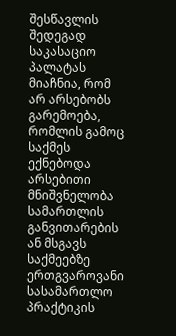შესწავლის შედეგად საკასაციო პალატას მიაჩნია, რომ არ არსებობს გარემოება, რომლის გამოც საქმეს ექნებოდა არსებითი მნიშვნელობა სამართლის განვითარების ან მსგავს საქმეებზე ერთგვაროვანი სასამართლო პრაქტიკის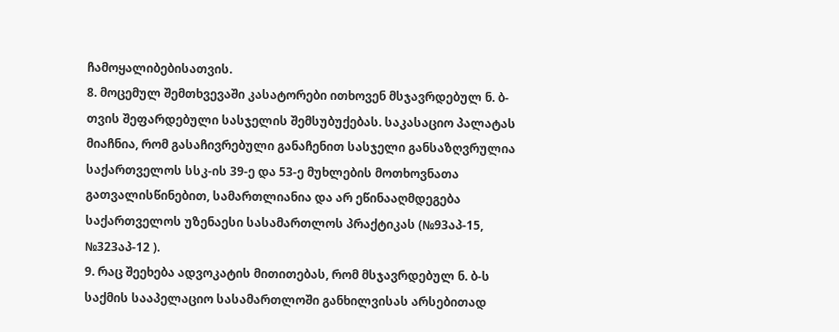ჩამოყალიბებისათვის.
8. მოცემულ შემთხვევაში კასატორები ითხოვენ მსჯავრდებულ ნ. ბ-თვის შეფარდებული სასჯელის შემსუბუქებას. საკასაციო პალატას მიაჩნია, რომ გასაჩივრებული განაჩენით სასჯელი განსაზღვრულია საქართველოს სსკ-ის 39-ე და 53-ე მუხლების მოთხოვნათა გათვალისწინებით, სამართლიანია და არ ეწინააღმდეგება საქართველოს უზენაესი სასამართლოს პრაქტიკას (№93აპ-15, №323აპ-12 ).
9. რაც შეეხება ადვოკატის მითითებას, რომ მსჯავრდებულ ნ. ბ-ს საქმის სააპელაციო სასამართლოში განხილვისას არსებითად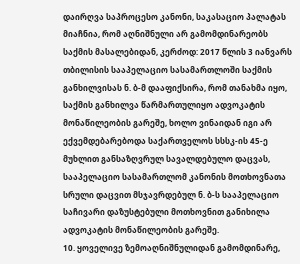დაირღვა საპროცესო კანონი, საკასაციო პალატას მიაჩნია, რომ აღნიშნული არ გამომდინარეობს საქმის მასალებიდან, კერძოდ: 2017 წლის 3 იანვარს თბილისის სააპელაციო სასამართლოში საქმის განხილვისას ნ. ბ-მ დააფიქსირა, რომ თანახმა იყო, საქმის განხილვა წარმართულიყო ადვოკატის მონაწილეობის გარეშე, ხოლო ვინაიდან იგი არ ექვემდებარებოდა საქართველოს სსსკ-ის 45-ე მუხლით განსაზღვრულ სავალდებულო დაცვას, სააპელაციო სასამართლომ კანონის მოთხოვნათა სრული დაცვით მსჯავრდებულ ნ. ბ-ს სააპელაციო საჩივარი დაზუსტებული მოთხოვნით განიხილა ადვოკატის მონაწილეობის გარეშე.
10. ყოველივე ზემოაღნიშნულიდან გამომდინარე,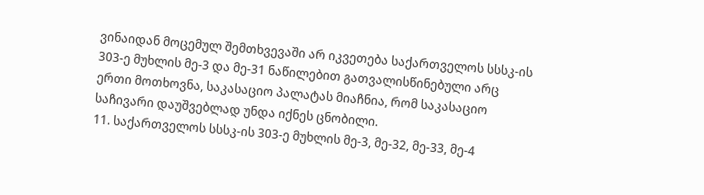ვინაიდან მოცემულ შემთხვევაში არ იკვეთება საქართველოს სსსკ-ის 303-ე მუხლის მე-3 და მე-31 ნაწილებით გათვალისწინებული არც ერთი მოთხოვნა, საკასაციო პალატას მიაჩნია, რომ საკასაციო საჩივარი დაუშვებლად უნდა იქნეს ცნობილი.
11. საქართველოს სსსკ-ის 303-ე მუხლის მე-3, მე-32, მე-33, მე-4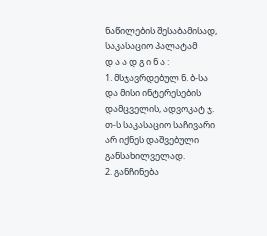ნაწილების შესაბამისად, საკასაციო პალატამ
დ ა ა დ გ ი ნ ა :
1. მსჯავრდებულ ნ. ბ-სა და მისი ინტერესების დამცველის, ადვოკატ ჯ. თ-ს საკასაციო საჩივარი არ იქნეს დაშვებული განსახილველად.
2. განჩინება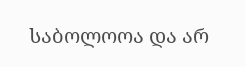საბოლოოა და არ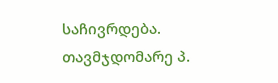საჩივრდება.
თავმჯდომარე პ.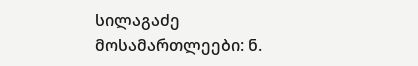სილაგაძე
მოსამართლეები: ნ.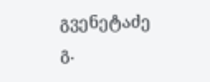გვენეტაძე
გ.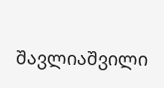შავლიაშვილი